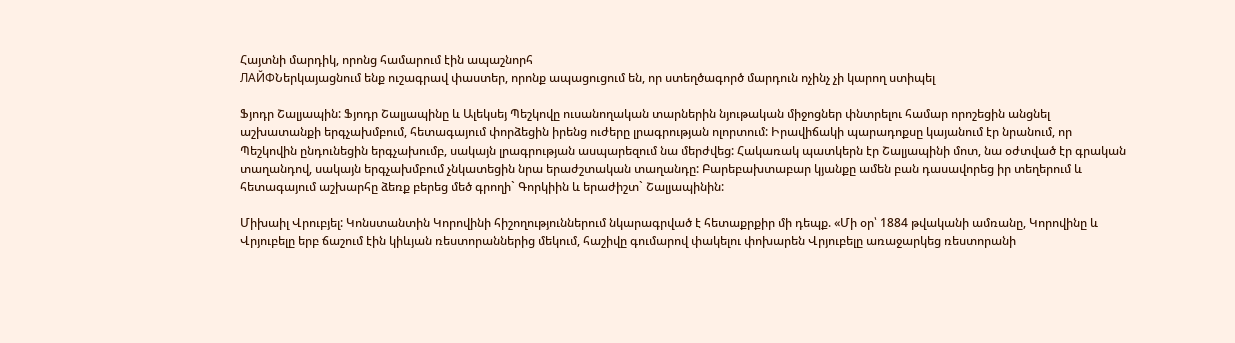Հայտնի մարդիկ, որոնց համարում էին ապաշնորհ
ЛАЙФՆերկայացնում ենք ուշագրավ փաստեր, որոնք ապացուցում են, որ ստեղծագործ մարդուն ոչինչ չի կարող ստիպել

Ֆյոդր Շալյապին: Ֆյոդր Շալյապինը և Ալեկսեյ Պեշկովը ուսանողական տարներին նյութական միջոցներ փնտրելու համար որոշեցին անցնել աշխատանքի երգչախմբում, հետագայում փորձեցին իրենց ուժերը լրագրության ոլորտում: Իրավիճակի պարադոքսը կայանում էր նրանում, որ Պեշկովին ընդունեցին երգչախումբ, սակայն լրագրության ասպարեզում նա մերժվեց: Հակառակ պատկերն էր Շալյապինի մոտ, նա օժտված էր գրական տաղանդով, սակայն երգչախմբում չնկատեցին նրա երաժշտական տաղանդը: Բարեբախտաբար կյանքը ամեն բան դասավորեց իր տեղերում և հետագայում աշխարհը ձեռք բերեց մեծ գրողի` Գորկիին և երաժիշտ` Շալյապինին:

Միխաիլ Վրուբյել: Կոնստանտին Կորովինի հիշողություններում նկարագրված է հետաքրքիր մի դեպք. «Մի օր՝ 1884 թվականի ամռանը, Կորովինը և Վրյուբելը երբ ճաշում էին կիևյան ռեստորաններից մեկում, հաշիվը գումարով փակելու փոխարեն Վրյուբելը առաջարկեց ռեստորանի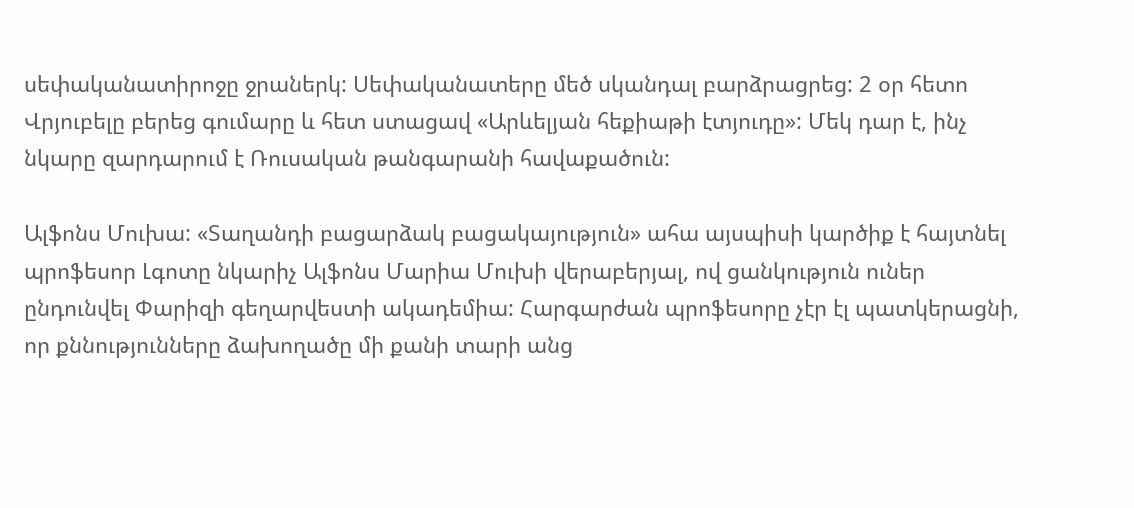սեփականատիրոջը ջրաներկ: Սեփականատերը մեծ սկանդալ բարձրացրեց: 2 օր հետո Վրյուբելը բերեց գումարը և հետ ստացավ «Արևելյան հեքիաթի էտյուդը»: Մեկ դար է, ինչ նկարը զարդարում է Ռուսական թանգարանի հավաքածուն:

Ալֆոնս Մուխա: «Տաղանդի բացարձակ բացակայություն» ահա այսպիսի կարծիք է հայտնել պրոֆեսոր Լգոտը նկարիչ Ալֆոնս Մարիա Մուխի վերաբերյալ, ով ցանկություն ուներ ընդունվել Փարիզի գեղարվեստի ակադեմիա: Հարգարժան պրոֆեսորը չէր էլ պատկերացնի, որ քննությունները ձախողածը մի քանի տարի անց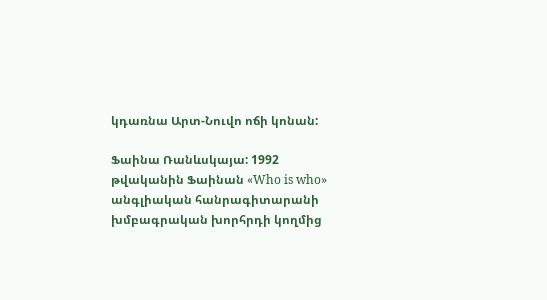կդառնա Արտ-Նուվո ոճի կոնան:

Ֆաինա Ռանևսկայա: 1992 թվականին Ֆաինան «Who is who» անգլիական հանրագիտարանի խմբագրական խորհրդի կողմից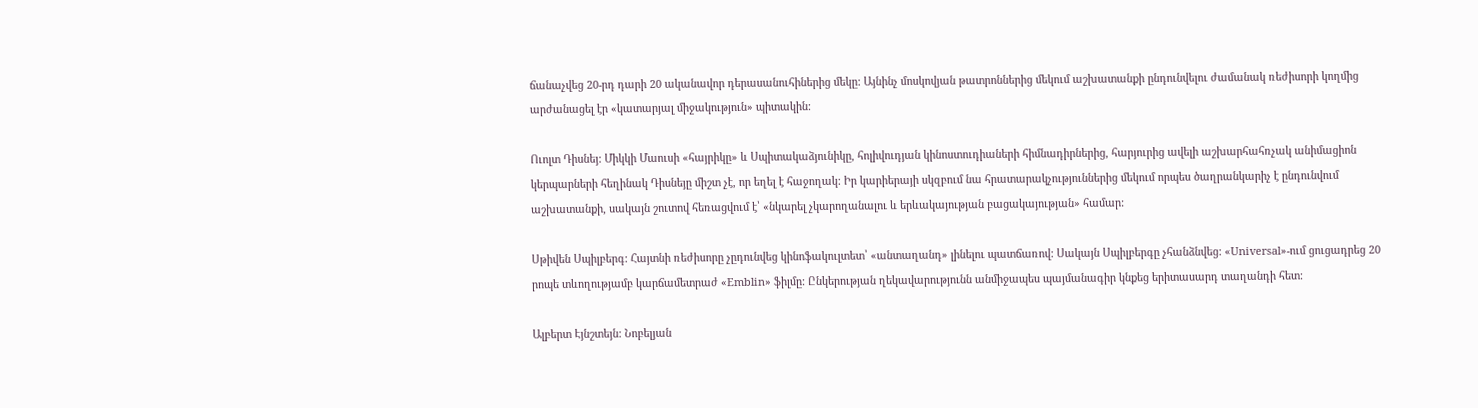ճանաչվեց 20-րդ դարի 20 ականավոր դերասանուհիներից մեկը: Այնինչ մոսկովյան թատրոններից մեկում աշխատանքի ընդունվելու ժամանակ ռեժիսորի կողմից արժանացել էր «կատարյալ միջակություն» պիտակին:

Ուոլտ Դիսնեյ: Միկկի Մաուսի «հայրիկը» և Սպիտակաձյունիկը, հոլիվուդյան կինոստուդիաների հիմնադիրներից, հարյուրից ավելի աշխարհահռչակ անիմացիոն կերպարների հեղինակ Դիսնեյը միշտ չէ, որ եղել է հաջողակ: Իր կարիերայի սկզբում նա հրատարակչություններից մեկում որպես ծաղրանկարիչ է ընդունվում աշխատանքի, սակայն շուտով հեռացվում է՝ «նկարել չկարողանալու և երևակայության բացակայության» համար:

Սթիվեն Սպիլբերգ: Հայտնի ռեժիսորը չըդունվեց կինոֆակուլտետ՝ «անտաղանդ» լինելու պատճառով: Սակայն Սպիլբերգը չհանձնվեց: «Universal»-ում ցուցադրեց 20 րոպե տևողությամբ կարճամետրաժ «Emblin» ֆիլմը: Ընկերության ղեկավարությունն անմիջապես պայմանագիր կնքեց երիտասարդ տաղանդի հետ:

Ալբերտ Էյնշտեյն: Նոբելյան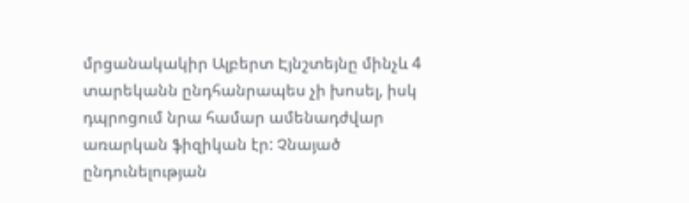մրցանակակիր Ալբերտ Էյնշտեյնը մինչև 4 տարեկանն ընդհանրապես չի խոսել, իսկ դպրոցում նրա համար ամենադժվար առարկան ֆիզիկան էր: Չնայած ընդունելության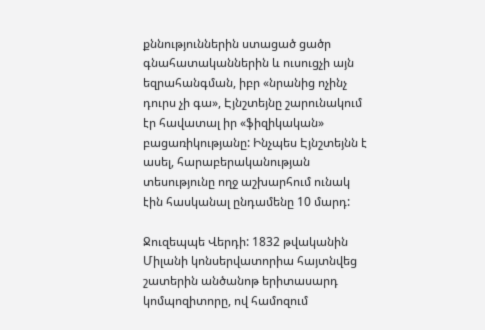քննություններին ստացած ցածր գնահատականներին և ուսուցչի այն եզրահանգման, իբր «նրանից ոչինչ դուրս չի գա», Էյնշտեյնը շարունակում էր հավատալ իր «ֆիզիկական» բացառիկությանը: Ինչպես Էյնշտեյնն է ասել, հարաբերականության տեսությունը ողջ աշխարհում ունակ էին հասկանալ ընդամենը 10 մարդ:

Ջուզեպպե Վերդի: 1832 թվականին Միլանի կոնսերվատորիա հայտնվեց շատերին անծանոթ երիտասարդ կոմպոզիտորը, ով համոզում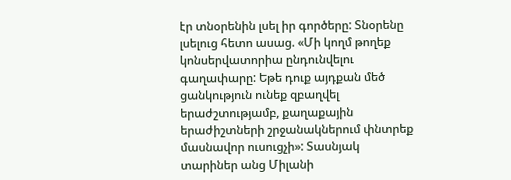էր տնօրենին լսել իր գործերը: Տնօրենը լսելուց հետո ասաց. «Մի կողմ թողեք կոնսերվատորիա ընդունվելու գաղափարը: Եթե դուք այդքան մեծ ցանկություն ունեք զբաղվել երաժշտությամբ, քաղաքային երաժիշտների շրջանակներում փնտրեք մասնավոր ուսուցչի»: Տասնյակ տարիներ անց Միլանի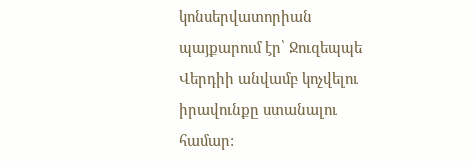կոնսերվատորիան պայքարում էր՝ Ջուզեպպե Վերդիի անվամբ կոչվելու իրավունքը ստանալու համար: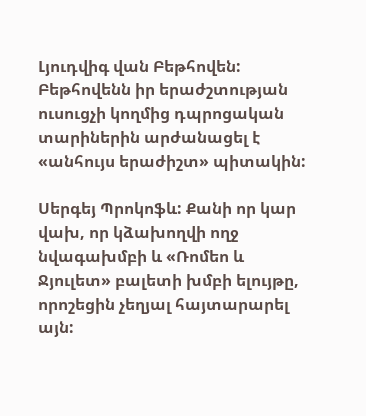Լյուդվիգ վան Բեթհովեն: Բեթհովենն իր երաժշտության ուսուցչի կողմից դպրոցական տարիներին արժանացել է «անհույս երաժիշտ» պիտակին:

Սերգեյ Պրոկոֆև: Քանի որ կար վախ, որ կձախողվի ողջ նվագախմբի և «Ռոմեո և Ջյուլետ» բալետի խմբի ելույթը, որոշեցին չեղյալ հայտարարել այն: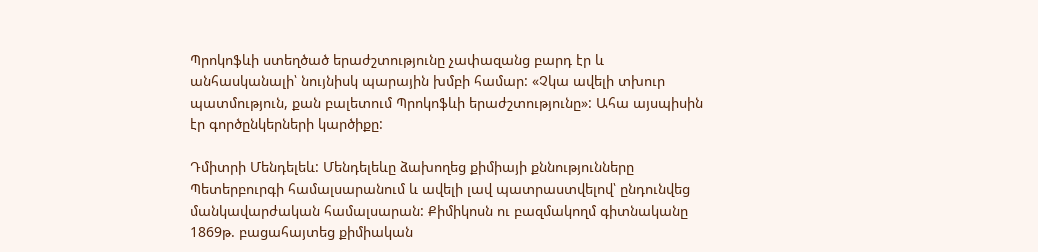Պրոկոֆևի ստեղծած երաժշտությունը չափազանց բարդ էր և անհասկանալի՝ նույնիսկ պարային խմբի համար: «Չկա ավելի տխուր պատմություն, քան բալետում Պրոկոֆևի երաժշտությունը»: Ահա այսպիսին էր գործընկերների կարծիքը:

Դմիտրի Մենդելեև: Մենդելեևը ձախողեց քիմիայի քննությունները Պետերբուրգի համալսարանում և ավելի լավ պատրաստվելով՝ ընդունվեց մանկավարժական համալսարան: Քիմիկոսն ու բազմակողմ գիտնականը 1869թ. բացահայտեց քիմիական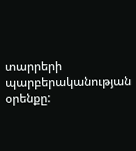տարրերի պարբերականության օրենքը: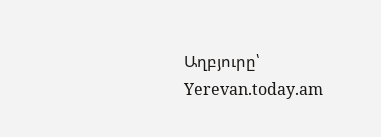Աղբյուրը՝ Yerevan.today.am